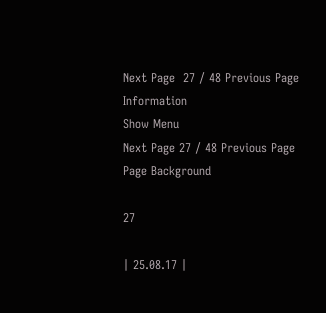Next Page  27 / 48 Previous Page
Information
Show Menu
Next Page 27 / 48 Previous Page
Page Background

27

| 25.08.17 |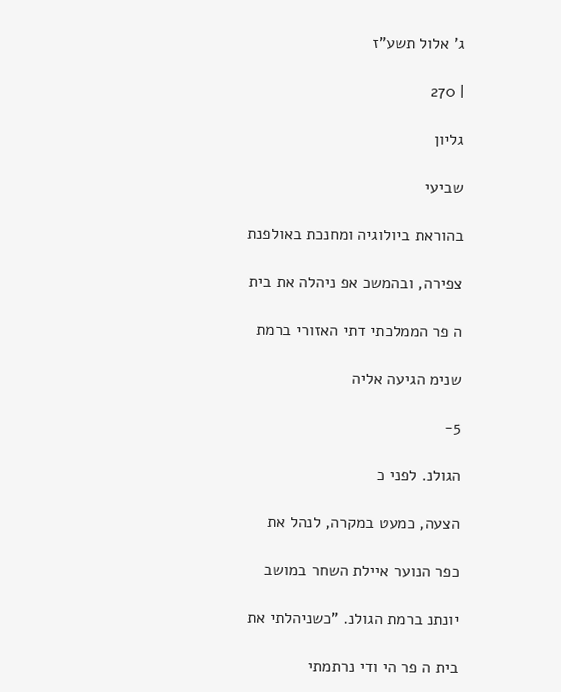ג' אלול תשע"ז

| 270

גליון

שביעי

בהוראת ביולוגיה ומחנכת באולפנת

צפירה, ובהמשכ אפ ניהלה את בית

ה פר הממלכתי דתי האזורי ברמת

שנימ הגיעה אליה

5-

הגולנ. לפני כ

הצעה, כמעט במקרה, לנהל את

כפר הנוער איילת השחר במושב

יונתנ ברמת הגולנ. "כשניהלתי את

בית ה פר הי ודי נרתמתי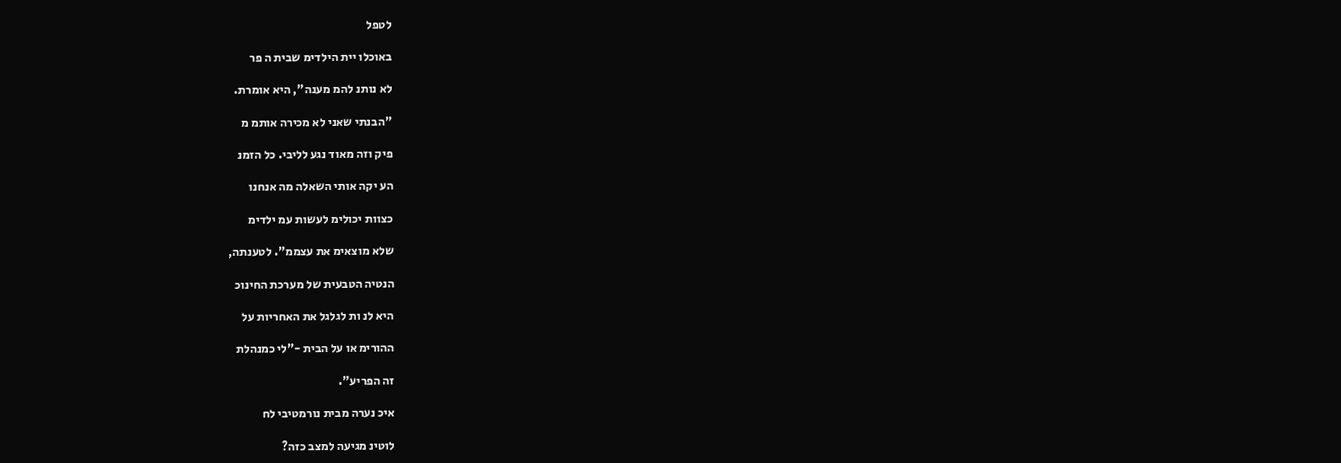לטפל

באוכלו יית הילדימ שבית ה פר

לא נותנ להמ מענה", היא אומרת.

"הבנתי שאני לא מכירה אותמ מ

פיק וזה מאוד נגע לליבי. כל הזמנ

הע יקה אותי השאלה מה אנחנו

כצוות יכולימ לעשות עמ ילדימ

שלא מוצאימ את עצממ". לטענתה,

הנטיה הטבעית של מערכת החינוכ

היא לנ ות לגלגל את האחריות על

ההורימ או על הבית -"לי כמנהלת

זה הפריע".

איכ נערה מבית נורמטיבי לח

לוטינ מגיעה למצב כזה?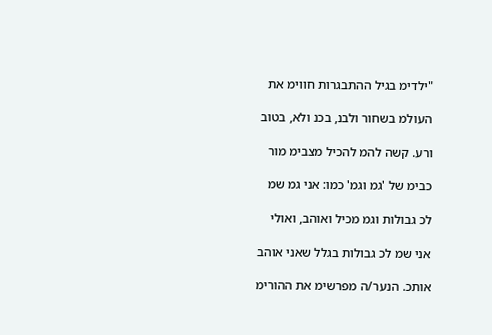"ילדימ בגיל ההתבגרות חווימ את

העולמ בשחור ולבנ, בכנ ולא, בטוב

ורע. קשה להמ להכיל מצבימ מור

כבימ של 'גמ וגמ' כמו: אני גמ שמ

לכ גבולות וגמ מכיל ואוהב, ואולי

אני שמ לכ גבולות בגלל שאני אוהב

אותכ. הנער/ה מפרשימ את ההורימ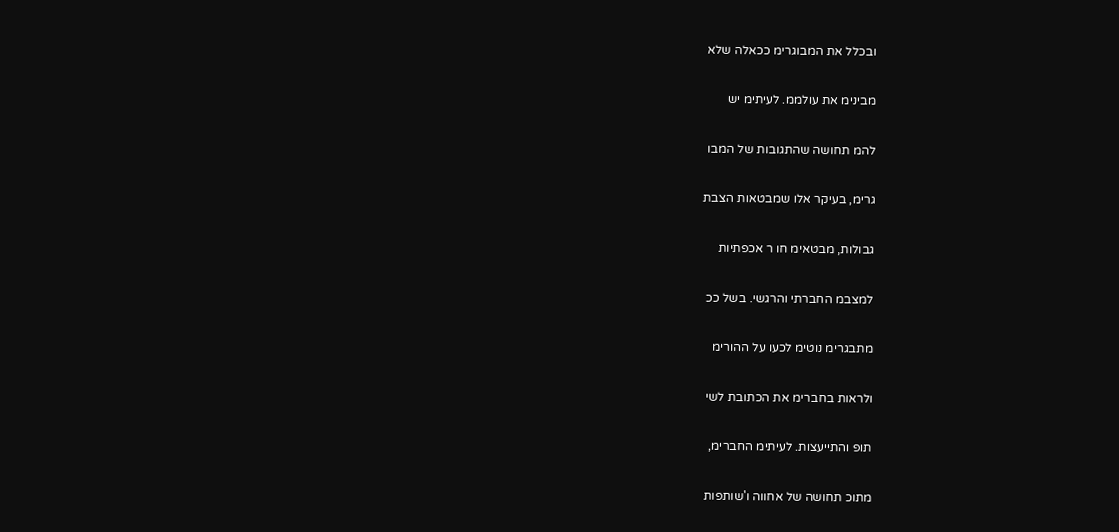ובכלל את המבוגרימ ככאלה שלא

מבינימ את עולממ. לעיתימ יש

להמ תחושה שהתגובות של המבו

גרימ, בעיקר אלו שמבטאות הצבת

גבולות, מבטאימ חו ר אכפתיות

למצבמ החברתי והרגשי. בשל ככ

מתבגרימ נוטימ לכעו על ההורימ

ולראות בחברימ את הכתובת לשי

תופ והתייעצות. לעיתימ החברימ,

מתוכ תחושה של אחווה ו'שותפות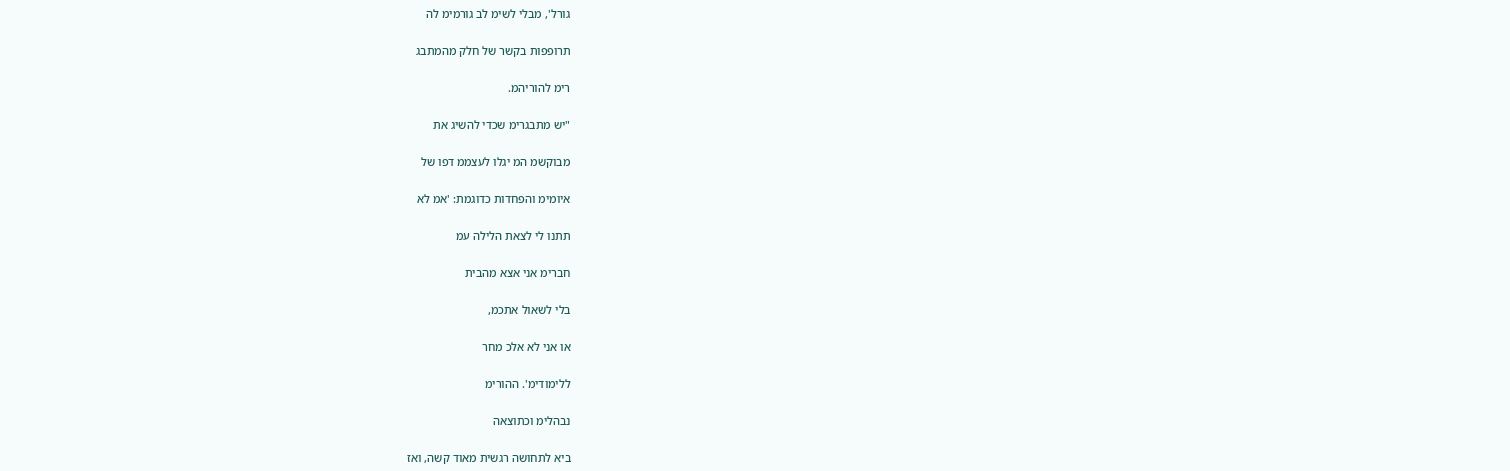גורל', מבלי לשימ לב גורמימ לה

תרופפות בקשר של חלק מהמתבג

רימ להוריהמ.

"יש מתבגרימ שכדי להשיג את

מבוקשמ המ יגלו לעצממ דפו של

איומימ והפחדות כדוגמת: 'אמ לא

תתנו לי לצאת הלילה עמ

חברימ אני אצא מהבית

בלי לשאול אתכמ,

או אני לא אלכ מחר

ללימודימ'. ההורימ

נבהלימ וכתוצאה

ביא לתחושה רגשית מאוד קשה, ואז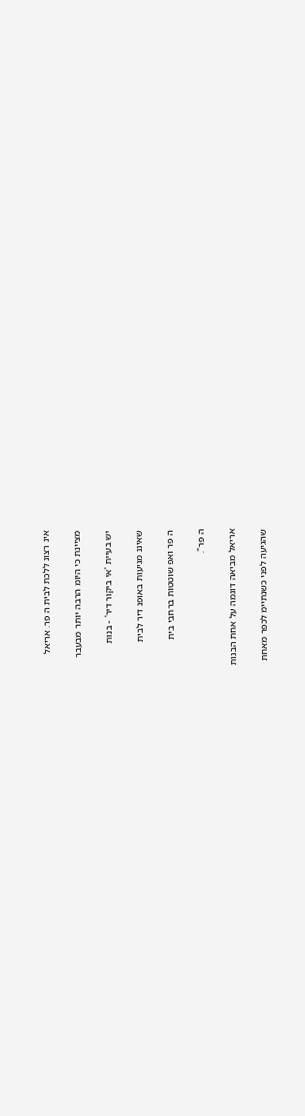אינ רצונ ללכת לבית ה פר. אריאל

מציינת כי היומ הרבה יותר מבעבר

יש בעיית 'אי ביקור דיר' - בנות

שאיננ מגיעות באופנ דיר לבית

ה פר ואפ שוטטות ברחבי בית

ה פר".

אריאל מביאה דוגמה על אחת הבנות

שהגיעה לפני כשנתיימ לכפר מאחת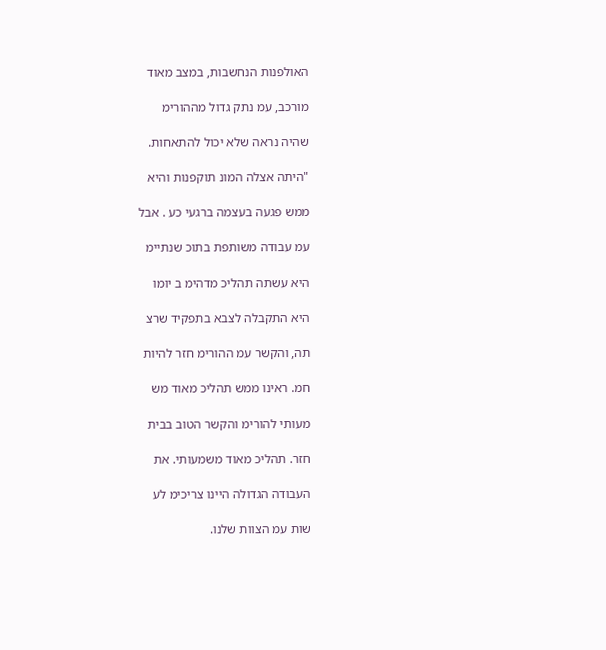האולפנות הנחשבות, במצב מאוד

מורכב, עמ נתק גדול מההורימ

שהיה נראה שלא יכול להתאחות.

"היתה אצלה המונ תוקפנות והיא

ממש פגעה בעצמה ברגעי כע . אבל

עמ עבודה משותפת בתוכ שנתיימ

היא עשתה תהליכ מדהימ ב יומו

היא התקבלה לצבא בתפקיד שרצ

תה, והקשר עמ ההורימ חזר להיות

חמ. ראינו ממש תהליכ מאוד מש

מעותי להורימ והקשר הטוב בבית

חזר. תהליכ מאוד משמעותי. את

העבודה הגדולה היינו צריכימ לע

שות עמ הצוות שלנו.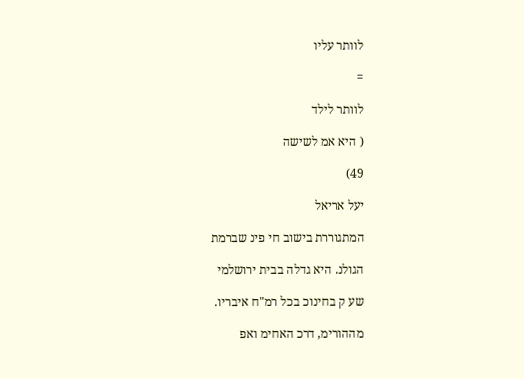לוותר עליו

=

לוותר לילד

( היא אמ לשישה

49)

יעל אריאל

המתגוררת בישוב חי פינ שברמת

הגולנ. היא גדלה בבית ירושלמי

שע ק בחינוכ בכל רמ"ח איבריו.

מההורימ, דרכ האחימ ואפ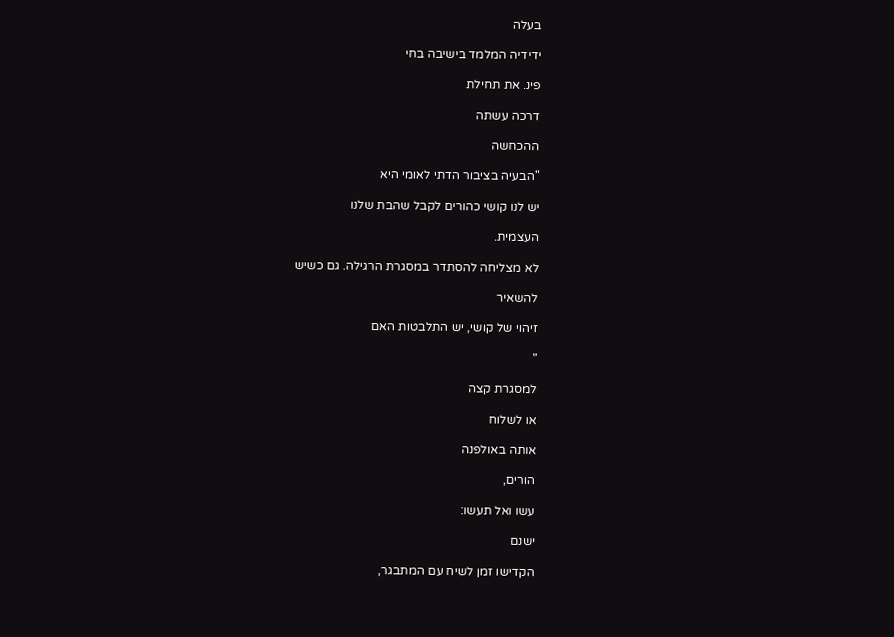בעלה

ידידיה המלמד בישיבה בחי

פינ. את תחילת

דרכה עשתה

ההכחשה

"הבעיה בציבור הדתי לאומי היא

יש לנו קושי כהורים לקבל שהבת שלנו

העצמית.

לא מצליחה להסתדר במסגרת הרגילה. גם כשיש

להשאיר

זיהוי של קושי, יש התלבטות האם

"

למסגרת קצה

או לשלוח

אותה באולפנה

הורים,

עשו ואל תעשו:

ישנם

הקדישו זמן לשיח עם המתבגר,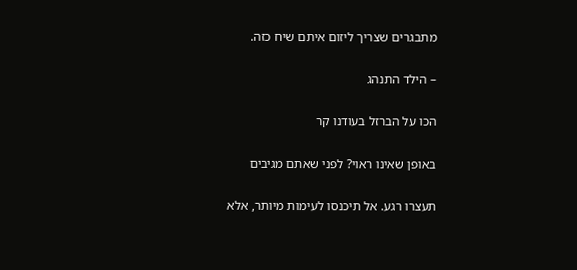מתבגרים שצריך ליזום איתם שיח כזה.

– הילד התנהג

הכו על הברזל בעודנו קר

באופן שאינו ראוי? לפני שאתם מגיבים

תעצרו רגע. אל תיכנסו לעימות מיותר, אלא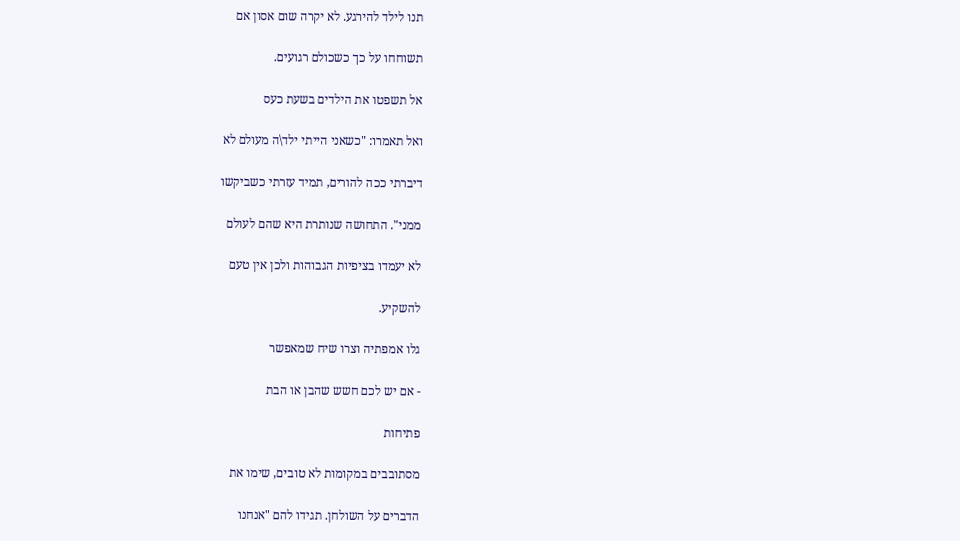תנו לילד להירגע. לא יקרה שום אסון אם

תשוחחו על כך כשכולם רגועים.

אל תשפטו את הילדים בשעת כעס

ואל תאמרו: "כשאני הייתי ילד\ה מעולם לא

דיברתי ככה להורים, תמיד עזרתי כשביקשו

ממני". התחושה שנותרת היא שהם לעולם

לא יעמדו בציפיות הגבוהות ולכן אין טעם

להשקיע.

גלו אמפתיה וצרו שיח שמאפשר

- אם יש לכם חשש שהבן או הבת

פתיחות

מסתובבים במקומות לא טובים, שימו את

הדברים על השולחן. תגידו להם "אנחנו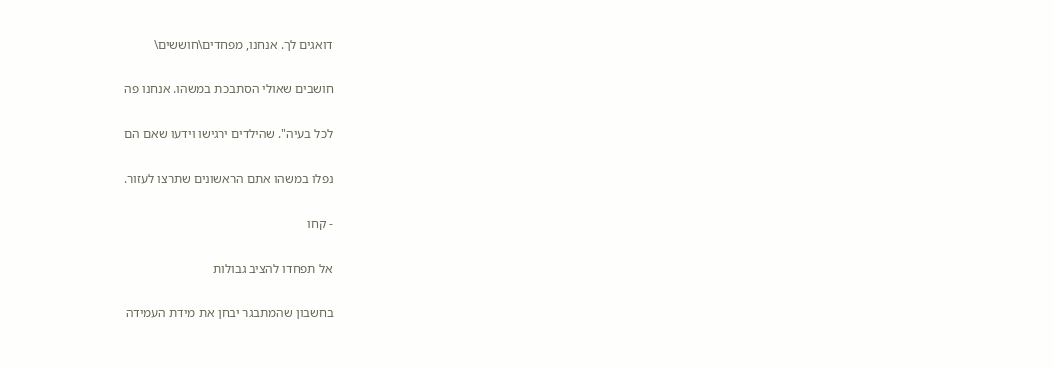דואגים לך. אנחנו, מפחדים\חוששים\

חושבים שאולי הסתבכת במשהו. אנחנו פה

לכל בעיה". שהילדים ירגישו וידעו שאם הם

נפלו במשהו אתם הראשונים שתרצו לעזור.

- קחו

אל תפחדו להציב גבולות

בחשבון שהמתבגר יבחן את מידת העמידה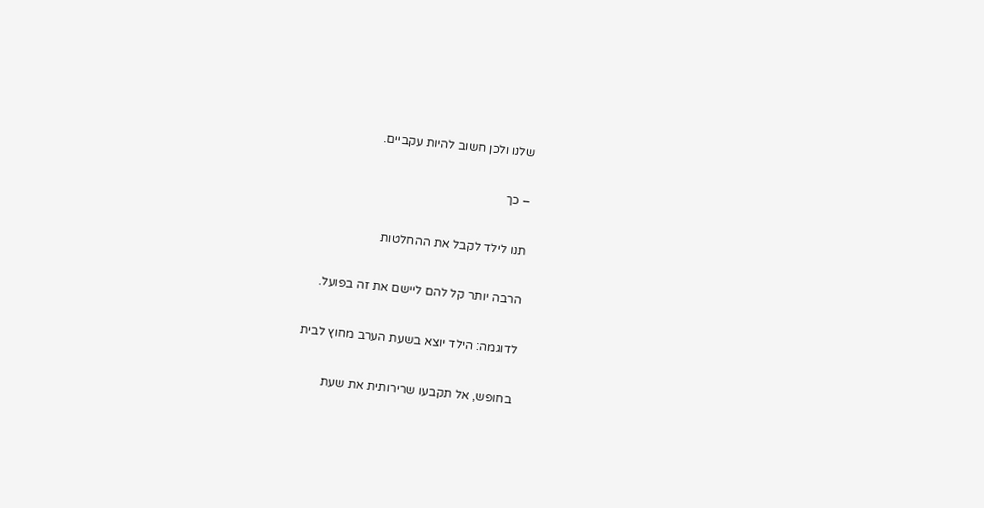שלנו ולכן חשוב להיות עקביים.

– כך

תנו לילד לקבל את ההחלטות

הרבה יותר קל להם ליישם את זה בפועל.

לדוגמה: הילד יוצא בשעת הערב מחוץ לבית

בחופש, אל תקבעו שרירותית את שעת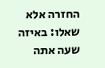החזרה אלא שאלו: באיזה שעה אתה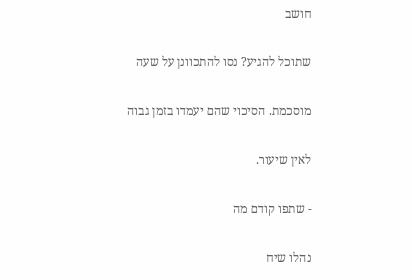חושב

שתוכל להגיע? נסו להתכוונן על שעה

מוסכמת. הסיכוי שהם יעמדו בזמן גבוה

לאין שיעור.

- שתפו קודם מה

נהלו שיח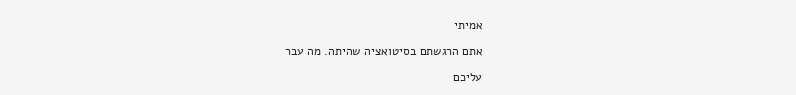אמיתי

אתם הרגשתם בסיטואציה שהיתה. מה עבר

עליכם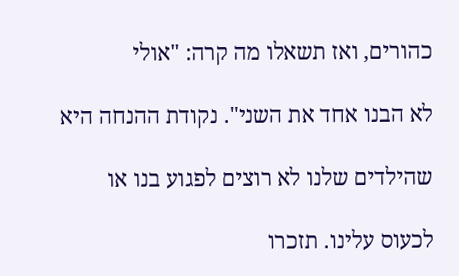כהורים, ואז תשאלו מה קרה: "אולי

לא הבנו אחד את השני". נקודת ההנחה היא

שהילדים שלנו לא רוצים לפגוע בנו או

לכעוס עלינו. תזכרו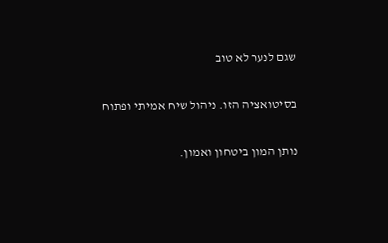שגם לנער לא טוב

בסיטואציה הזו. ניהול שיח אמיתי ופתוח

נותן המון ביטחון ואמון.